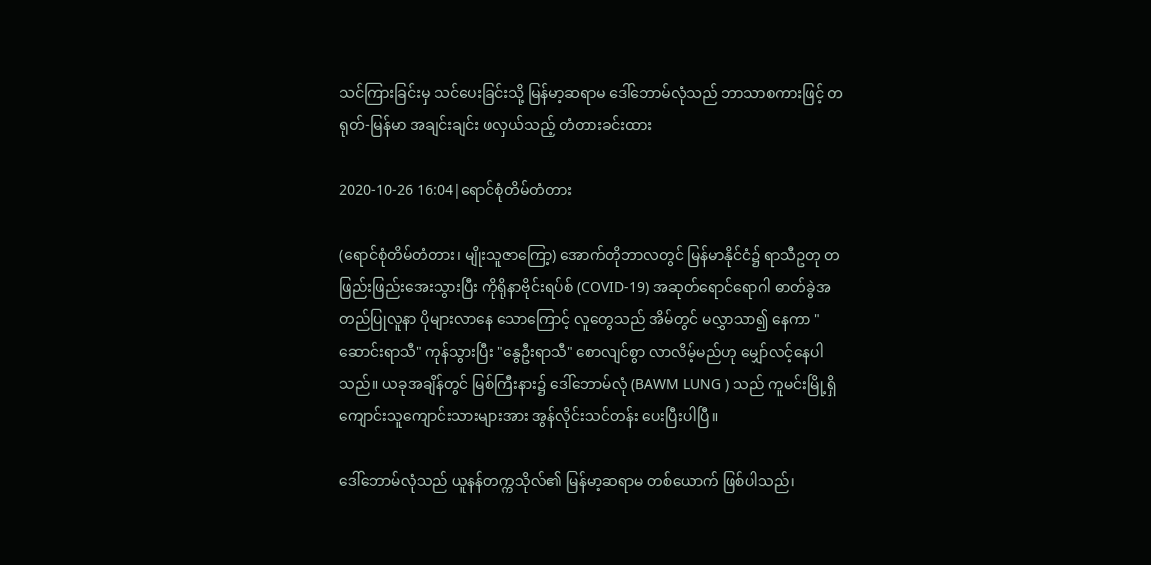သင်ကြားခြင်းမှ သင်ပေးခြင်းသို့ မြန်မာ့ဆရာမ ဒေါ်ဘောမ်လုံသည် ဘာသာစကားဖြင့် တရုတ်-မြန်မာ အချင်းချင်း ဖလှယ်သည့် တံတားခင်းထား

2020-10-26 16:04|ရောင်စုံတိမ်တံတား

(ရောင်စုံတိမ်တံတား၊ မျိုးသူဇာကြော့) အောက်တိုဘာလတွင် မြန်မာနိုင်ငံ၌ ရာသီဥတု တဖြည်းဖြည်းအေးသွားပြီး ကိုရိုနာဗိုင်းရပ်စ် (COVID-19) အဆုတ်ရောင်ရောဂါ ဓာတ်ခွဲအတည်ပြုလူနာ ပိုများလာနေ သောကြောင့် လူတွေသည် အိမ်တွင် မလွှာသာ၍ နေကာ "ဆောင်းရာသီ" ကုန်သွားပြီး "နွေဦးရာသီ" စောလျင်စွာ လာလိမ့်မည်ဟု မျှော်လင့်နေပါသည်။ ယခုအချိန်တွင် မြစ်ကြီးနား၌ ဒေါ်ဘောမ်လုံ (BAWM LUNG ) သည် ကူမင်းမြို့ရှိ ကျောင်းသူကျောင်းသားများအား အွန်လိုင်းသင်တန်း ပေးပြီးပါပြီ။

ဒေါ်ဘောမ်လုံသည် ယူနန်တက္ကသိုလ်၏ မြန်မာ့ဆရာမ တစ်ယောက် ဖြစ်ပါသည်၊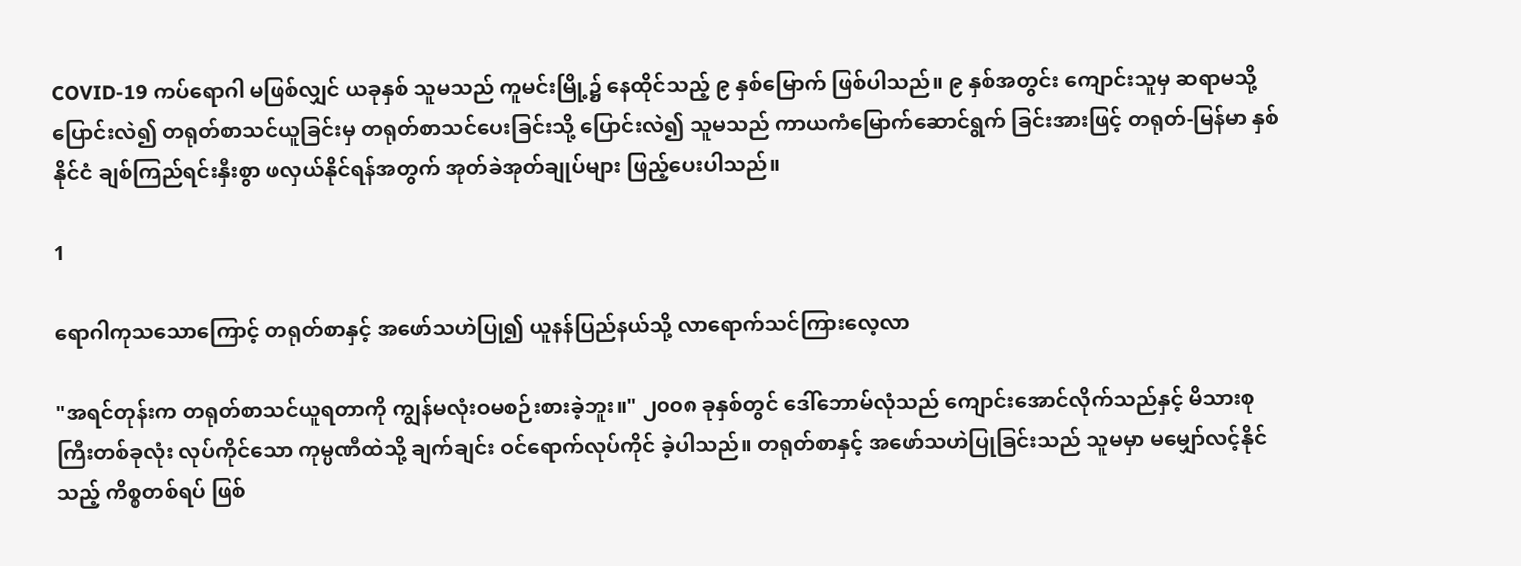COVID-19 ကပ်ရောဂါ မဖြစ်လျှင် ယခုနှစ် သူမသည် ကူမင်းမြို့၌ နေထိုင်သည့် ၉ နှစ်မြောက် ဖြစ်ပါသည်။ ၉ နှစ်အတွင်း ကျောင်းသူမှ ဆရာမသို့ ပြောင်းလဲ၍ တရုတ်စာသင်ယူခြင်းမှ တရုတ်စာသင်ပေးခြင်းသို့ ပြောင်းလဲ၍ သူမသည် ကာယကံမြောက်ဆောင်ရွက် ခြင်းအားဖြင့် တရုတ်-မြန်မာ နှစ်နိုင်ငံ ချစ်ကြည်ရင်းနှီးစွာ ဖလှယ်နိုင်ရန်အတွက် အုတ်ခဲအုတ်ချုပ်များ ဖြည့်ပေးပါသည်။

1

ရောဂါကုသသောကြောင့် တရုတ်စာနှင့် အဖော်သဟဲပြု၍ ယူနန်ပြည်နယ်သို့ လာရောက်သင်ကြားလေ့လာ

"အရင်တုန်းက တရုတ်စာသင်ယူရတာကို ကျွန်မလုံးဝမစဉ်းစားခဲ့ဘူး။" ၂၀၀၈ ခုနှစ်တွင် ဒေါ်ဘောမ်လုံသည် ကျောင်းအောင်လိုက်သည်နှင့် မိသားစုကြီးတစ်ခုလုံး လုပ်ကိုင်သော ကုမ္ပဏီထဲသို့ ချက်ချင်း ဝင်ရောက်လုပ်ကိုင် ခဲ့ပါသည်။ တရုတ်စာနှင့် အဖော်သဟဲပြုခြင်းသည် သူမမှာ မမျှော်လင့်နိုင်သည့် ကိစ္စတစ်ရပ် ဖြစ်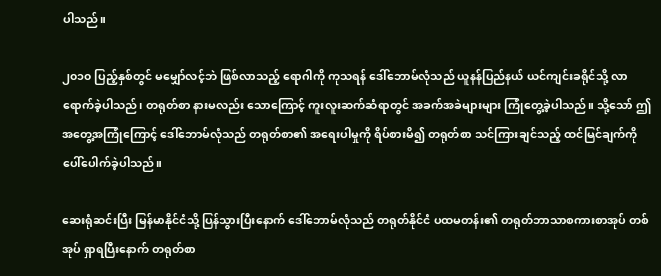ပါသည်။

၂၀၁၀ ပြည့်နှစ်တွင် မမျှော်လင့်ဘဲ ဖြစ်လာသည့် ရောဂါကို ကုသရန် ဒေါ်ဘောမ်လုံသည် ယူနန်ပြည်နယ် ယင်ကျင်းခရိုင်သို့ လာရောက်ခဲ့ပါသည်၊ တရုတ်စာ နားမလည်း သောကြောင့် ကူးလူးဆက်ဆံရာတွင် အခက်အခဲများများ ကြုံတွေ့ခဲ့ပါသည်။ သို့သော် ဤအတွေ့အကြုံကြောင့် ဒေါ်ဘောမ်လုံသည် တရုတ်စာ၏ အရေးပါမှုကို ရိပ်စားမိ၍ တရုတ်စာ သင်ကြားချင်သည့် ထင်မြင်ချက်ကို ပေါ်ပေါက်ခဲ့ပါသည်။

ဆေးရုံဆင်းပြီး မြန်မာနိုင်ငံသို့ ပြန်သွားပြီးနောက် ဒေါ်ဘောမ်လုံသည် တရုတ်နိုင်ငံ ပထမတန်း၏ တရုတ်ဘာသာစကားစာအုပ် တစ်အုပ် ရှာရပြီးနောက် တရုတ်စာ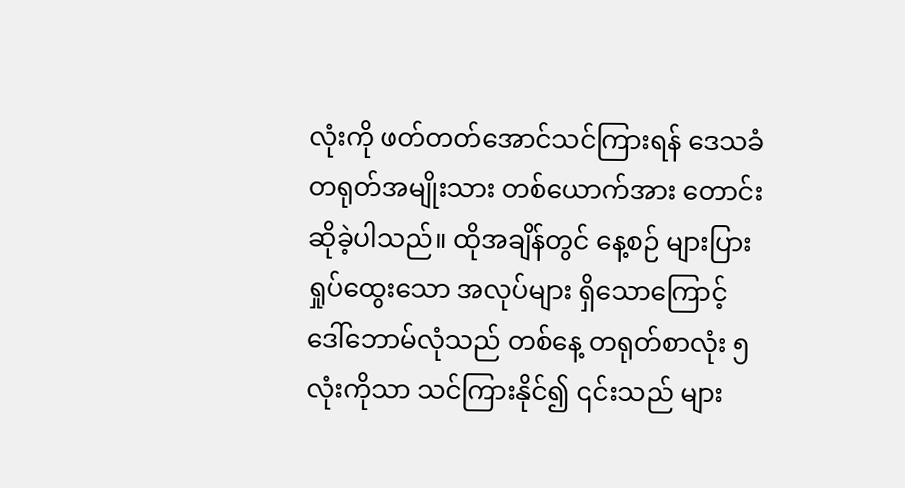လုံးကို ဖတ်တတ်အောင်သင်ကြားရန် ဒေသခံ တရုတ်အမျိုးသား တစ်ယောက်အား တောင်းဆိုခဲ့ပါသည်။ ထိုအချိန်တွင် နေ့စဉ် များပြားရှုပ်ထွေးသော အလုပ်များ ရှိသောကြောင့် ဒေါ်ဘောမ်လုံသည် တစ်နေ့ တရုတ်စာလုံး ၅ လုံးကိုသာ သင်ကြားနိုင်၍ ၎င်းသည် များ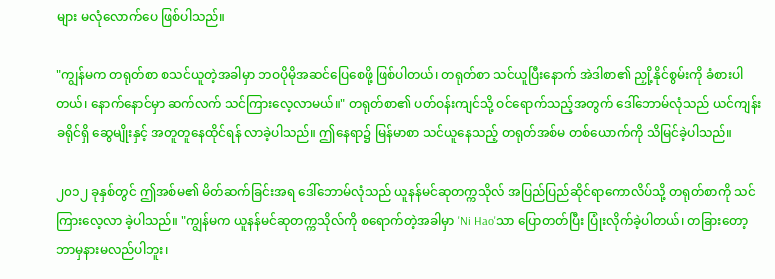များ မလုံလောက်ပေ ဖြစ်ပါသည်။

"ကျွန်မက တရုတ်စာ စသင်ယူတဲ့အခါမှာ ဘဝပိုမိုအဆင်ပြေစေဖို့ ဖြစ်ပါတယ်၊ တရုတ်စာ သင်ယူပြီးနောက် အဲဒါစာ၏ ညှို့နိုင်စွမ်းကို ခံစားပါတယ်၊ နောက်နောင်မှာ ဆက်လက် သင်ကြားလေ့လာမယ်။" တရုတ်စာ၏ ပတ်ဝန်းကျင်သို့ ဝင်ရောက်သည့်အတွက် ဒေါ်ဘောမ်လုံသည် ယင်ကျန်းခရိုင်ရှိ ဆွေမျိုးနှင့် အတူတူနေထိုင်ရန် လာခဲ့ပါသည်။ ဤနေရာ၌ မြန်မာစာ သင်ယူနေသည့် တရုတ်အစ်မ တစ်ယောက်ကို သိမြင်ခဲ့ပါသည်။

၂၀၁၂ ခုနှစ်တွင် ဤအစ်မ၏ မိတ်ဆက်ခြင်းအရ ဒေါ်ဘောမ်လုံသည် ယူနန်မင်ဆုတက္ကသိုလ် အပြည်ပြည်ဆိုင်ရာကောလိပ်သို့ တရုတ်စာကို သင်ကြားလေ့လာ ခဲ့ပါသည်။ "ကျွန်မက ယူနန်မင်ဆုတက္ကသိုလ်ကို စရောက်တဲ့အခါမှာ 'Ni Hao'သာ ပြောတတ်ပြီး ပြုံးလိုက်ခဲ့ပါတယ်၊ တခြားတော့ ဘာမှနားမလည်ပါဘူး၊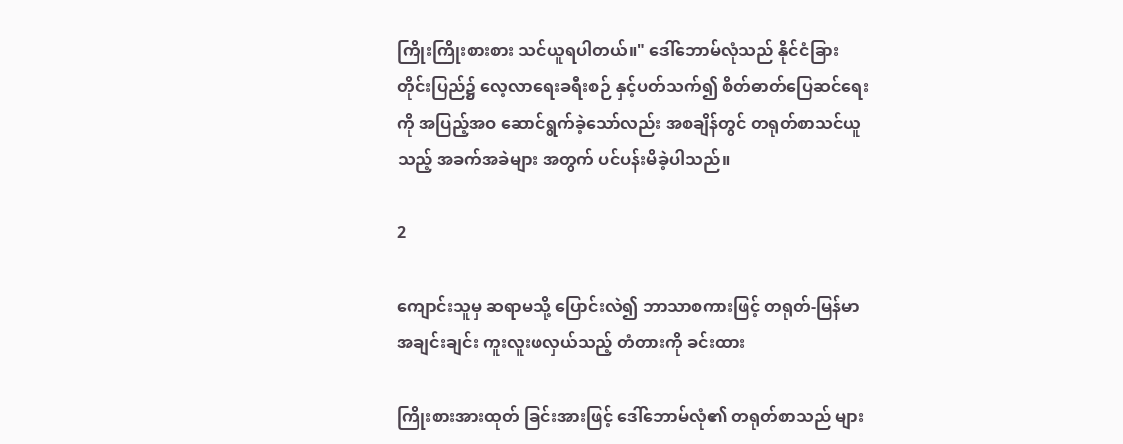ကြိုးကြိုးစားစား သင်ယူရပါတယ်။" ဒေါ်ဘောမ်လုံသည် နိုင်ငံခြားတိုင်းပြည်၌ လေ့လာရေးခရီးစဉ် နှင့်ပတ်သက်၍ စိတ်ဓာတ်ပြေဆင်ရေးကို အပြည့်အဝ ဆောင်ရွက်ခဲ့သော်လည်း အစချိန်တွင် တရုတ်စာသင်ယူသည့် အခက်အခဲများ အတွက် ပင်ပန်းမိခဲ့ပါသည်။

2

ကျောင်းသူမှ ဆရာမသို့ ပြောင်းလဲ၍ ဘာသာစကားဖြင့် တရုတ်-မြန်မာ အချင်းချင်း ကူးလူးဖလှယ်သည့် တံတားကို ခင်းထား

ကြိုးစားအားထုတ် ခြင်းအားဖြင့် ဒေါ်ဘောမ်လုံ၏ တရုတ်စာသည် များ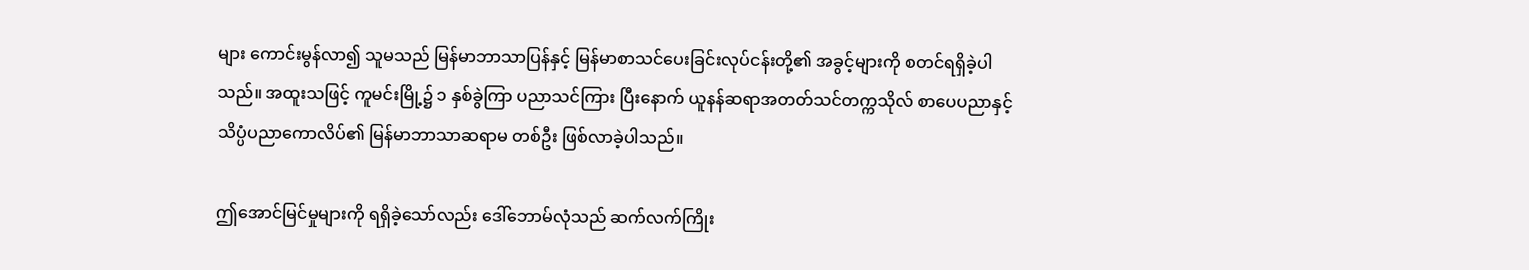များ ကောင်းမွန်လာ၍ သူမသည် မြန်မာဘာသာပြန်နှင့် မြန်မာစာသင်ပေးခြင်းလုပ်ငန်းတို့၏ အခွင့်များကို စတင်ရရှိခဲ့ပါသည်။ အထူးသဖြင့် ကူမင်းမြို့၌ ၁ နှစ်ခွဲကြာ ပညာသင်ကြား ပြီးနောက် ယူနန်ဆရာအတတ်သင်တက္ကသိုလ် စာပေပညာနှင့် သိပ္ပံပညာကောလိပ်၏ မြန်မာဘာသာဆရာမ တစ်ဦး ဖြစ်လာခဲ့ပါသည်။

ဤအောင်မြင်မှုများကို ရရှိခဲ့သော်လည်း ဒေါ်ဘောမ်လုံသည် ဆက်လက်ကြိုး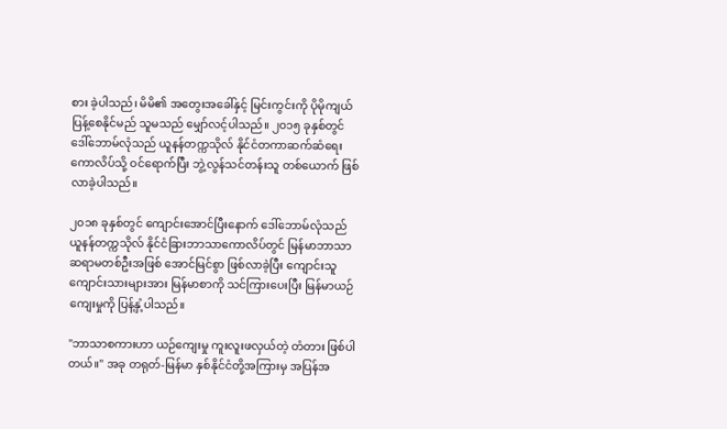စား ခဲ့ပါသည်၊ မိမိ၏ အတွေးအခေါ်နှင့် မြင်းကွင်းကို ပိုမိုကျယ်ပြန့်စေနိုင်မည် သူမသည် မျှော်လင့်ပါသည်။ ၂၀၁၅ ခုနှစ်တွင် ဒေါ်ဘောမ်လုံသည် ယူနန်တက္ကသိုလ် နိုင်ငံတကာဆက်ဆံရေး ကောလိပ်သို့ ဝင်ရောက်ပြီး ဘွဲ့လွန်သင်တန်းသူ တစ်ယောက် ဖြစ်လာခဲ့ပါသည်။

၂၀၁၈ ခုနှစ်တွင် ကျောင်းအောင်ပြီးနောက် ဒေါ်ဘောမ်လုံသည် ယူနန်တက္ကသိုလ် နိုင်ငံခြားဘာသာကောလိပ်တွင် မြန်မာဘာသာ ဆရာမတစ်ဦးအဖြစ် အောင်မြင်စွာ ဖြစ်လာခဲ့ပြီး ကျောင်းသူကျောင်းသားများအား မြန်မာစာကို သင်ကြားပေးပြီး မြန်မာယဉ်ကျေးမှုကို ပြန့်နှံ့ပါသည်။

"ဘာသာစကားဟာ ယဉ်ကျေးမှု ကူးလူးဖလှယ်တဲ့ တံတား ဖြစ်ပါတယ်။" အခု တရုတ်-မြန်မာ နှစ်နိုင်ငံတို့အကြားမှ အပြန်အ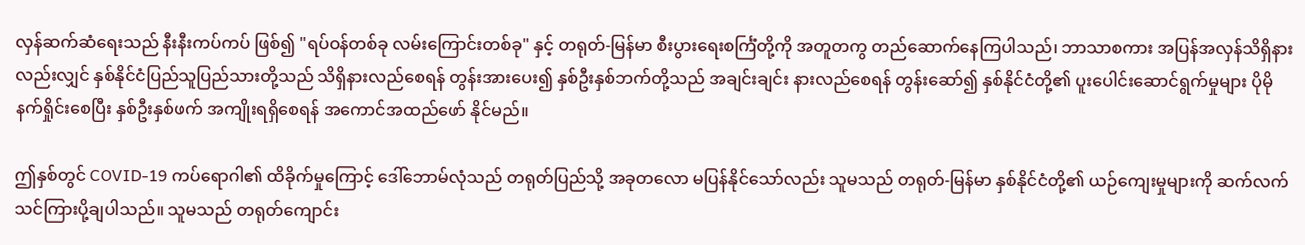လှန်ဆက်ဆံရေးသည် နီးနီးကပ်ကပ် ဖြစ်၍ "ရပ်ဝန်တစ်ခု လမ်းကြောင်းတစ်ခု" နှင့် တရုတ်-မြန်မာ စီးပွားရေးစင်္ကြံတို့ကို အတူတကွ တည်ဆောက်နေကြပါသည်၊ ဘာသာစကား အပြန်အလှန်သိရှိနားလည်းလျှင် နှစ်နိုင်ငံပြည်သူပြည်သားတို့သည် သိရှိနားလည်စေရန် တွန်းအားပေး၍ နှစ်ဦးနှစ်ဘက်တို့သည် အချင်းချင်း နားလည်စေရန် တွန်းဆော်၍ နှစ်နိုင်ငံတို့၏ ပူးပေါင်းဆောင်ရွက်မှုများ ပိုမိုနက်ရှိုင်းစေပြီး နှစ်ဦးနှစ်ဖက် အကျိုးရရှိစေရန် အကောင်အထည်ဖော် နိုင်မည်။

ဤနှစ်တွင် COVID-19 ကပ်ရောဂါ၏ ထိခိုက်မှုကြောင့် ဒေါ်ဘောမ်လုံသည် တရုတ်ပြည်သို့ အခုတလော မပြန်နိုင်သော်လည်း သူမသည် တရုတ်-မြန်မာ နှစ်နိုင်ငံတို့၏ ယဉ်ကျေးမှုများကို ဆက်လက်သင်ကြားပို့ချပါသည်။ သူမသည် တရုတ်ကျောင်း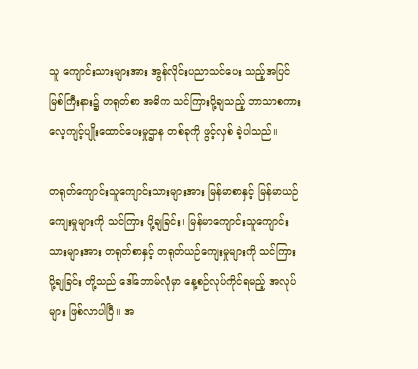သူ ကျောင်းသားများအား အွန်လိုင်းပညာသင်ပေး သည့်အပြင် မြစ်ကြီးနား၌ တရုတ်စာ အဓိက သင်ကြားပို့ချသည့် ဘာသာစကား လေ့ကျင့်ပျိုးထောင်ပေးမှုဌာန တစ်ခုကို ဖွင့်လှစ် ခဲ့ပါသည်။

တရုတ်ကျောင်းသူကျောင်းသားများအား မြန်မာစာနှင့် မြန်မာယဉ်ကျေးမှုများကို သင်ကြား ပို့ချခြင်း၊ မြန်မာကျောင်းသူကျောင်းသားများအား တရုတ်စာနှင့် တရုတ်ယဉ်ကျေးမှုများကို သင်ကြားပို့ချခြင်း တို့သည် ဒေါ်ဘောမ်လုံမှာ နေ့စဉ်လုပ်ကိုင်ရမည့် အလုပ်များ ဖြစ်လာပါပြီ။ အ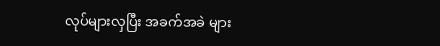လုပ်များလှပြီး အခက်အခဲ များ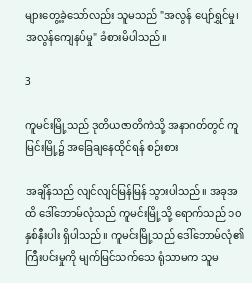များတွေ့ခဲ့သော်လည်း သူမသည် "အလွန် ပျော်ရွှင်မှု၊ အလွန်ကျေနပ်မှု" ခံစားမိပါသည်။

3

ကူမင်းမြို့သည် ဒုတိယဇာတိကဲသို့ အနာဂတ်တွင် ကူမြင်းမြို့၌ အခြေချနေထိုင်ရန် စဉ်းစား

အချိန်သည် လျင်လျင်မြန်မြန် သွားပါသည်။ အခုအထိ ဒေါ်ဘောမ်လုံသည် ကူမင်းမြို့သို့ ရောက်သည် ၁၀ နှစ်နီးပါး ရှိပါသည်။ ကူမင်းမြို့သည် ဒေါ်ဘောမ်လုံ၏ ကြီးပင်းမှုကို မျက်မြင်သက်သေ ရုံသာမက သူမ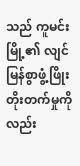သည် ကူမင်းမြို့၏ လျင်မြန်စွာဖွံ့ဖြိုးတိုးတက်မှုကိုလည်း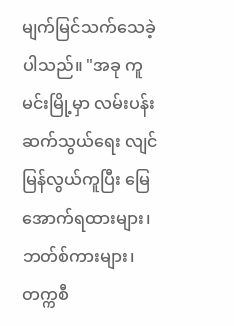မျက်မြင်သက်သေခဲ့ပါသည်။ "အခု ကူမင်းမြို့မှာ လမ်းပန်းဆက်သွယ်ရေး လျင်မြန်လွယ်ကူပြီး မြေအောက်ရထားများ၊ ဘတ်စ်ကားများ၊ တက္ကစီ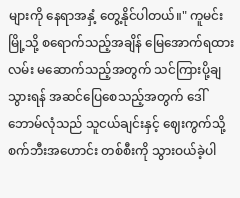များကို နေရာအနှံ့ တွေ့နိုင်ပါတယ်။" ကူမင်းမြို့သို့ စရောက်သည့်အချိန် မြေအောက်ရထားလမ်း မဆောက်သည့်အတွက် သင်ကြားပို့ချသွားရန် အဆင်ပြေစေသည့်အတွက် ဒေါ်ဘောမ်လုံသည် သူငယ်ချင်းနှင့် ဈေးကွက်သို့ စက်ဘီးအဟောင်း တစ်စီးကို သွားဝယ်ခဲ့ပါ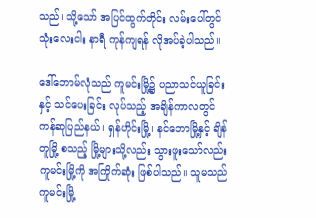သည်၊ သို့သော် အပြင်ထွက်တိုင်း လမ်းပေါ်တွင် သုံးလေးငါး နာရီ ကုန်ကျရန် လိုအပ်ခဲ့ပါသည်။

ဒေါ်ဘောမ်လုံသည် ကူမင်းမြို့၌ ပညာသင်ယူခြင်းနှင့် သင်ပေးခြင်း လုပ်သည့် အချိန်ကာလတွင် ကန်ဆုပြည်နယ်၊ ရှန်ဟိုင်းမြို့၊ နင်ဘောမြို့နှင့် ချိန်တူမြို့ စသည့် မြို့များသို့လည်း သွားဖူးသော်လည်း ကူမင်းမြို့ကို အကြိုက်ဆုံး ဖြစ်ပါသည်။ သူမသည် ကူမင်းမြို့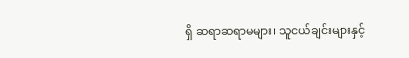ရှိ ဆရာဆရာမများ၊ သူငယ်ချင်းများနှင့်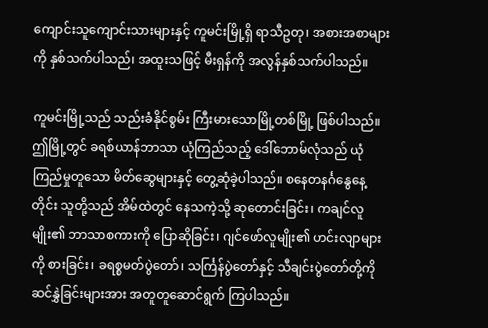ကျောင်းသူကျောင်းသားများနှင့် ကူမင်းမြို့ရှိ ရာသီဥတု၊ အစားအစာများကို နှစ်သက်ပါသည်၊ အထူးသဖြင့် မီးရှန်ကို အလွန်နှစ်သက်ပါသည်။

ကူမင်းမြို့သည် သည်းခံနိုင်စွမ်း ကြီးမားသောမြို့တစ်မြို့ ဖြစ်ပါသည်။ ဤမြို့တွင် ခရစ်ယာန်ဘာသာ ယုံကြည်သည့် ဒေါ်ဘောမ်လုံသည် ယုံကြည်မှုတူသော မိတ်ဆွေများနှင့် တွေ့ဆုံခဲ့ပါသည်။ စနေတနင်္ဂနွေနေ့တိုင်း သူတို့သည် အိမ်ထဲတွင် နေသကဲ့သို့ ဆုတောင်းခြင်း၊ ကချင်လူမျိုး၏ ဘာသာစကားကို ပြောဆိုခြင်း၊ ဂျင်ဖော်လူမျိုး၏ ဟင်းလျာများကို စားခြင်း၊ ခရစ္စမတ်ပွဲတော်၊ သင်္ကြန်ပွဲတော်နှင့် သီချင်းပွဲတော်တို့ကို ဆင်နွှဲခြင်းများအား အတူတူဆောင်ရွက် ကြပါသည်။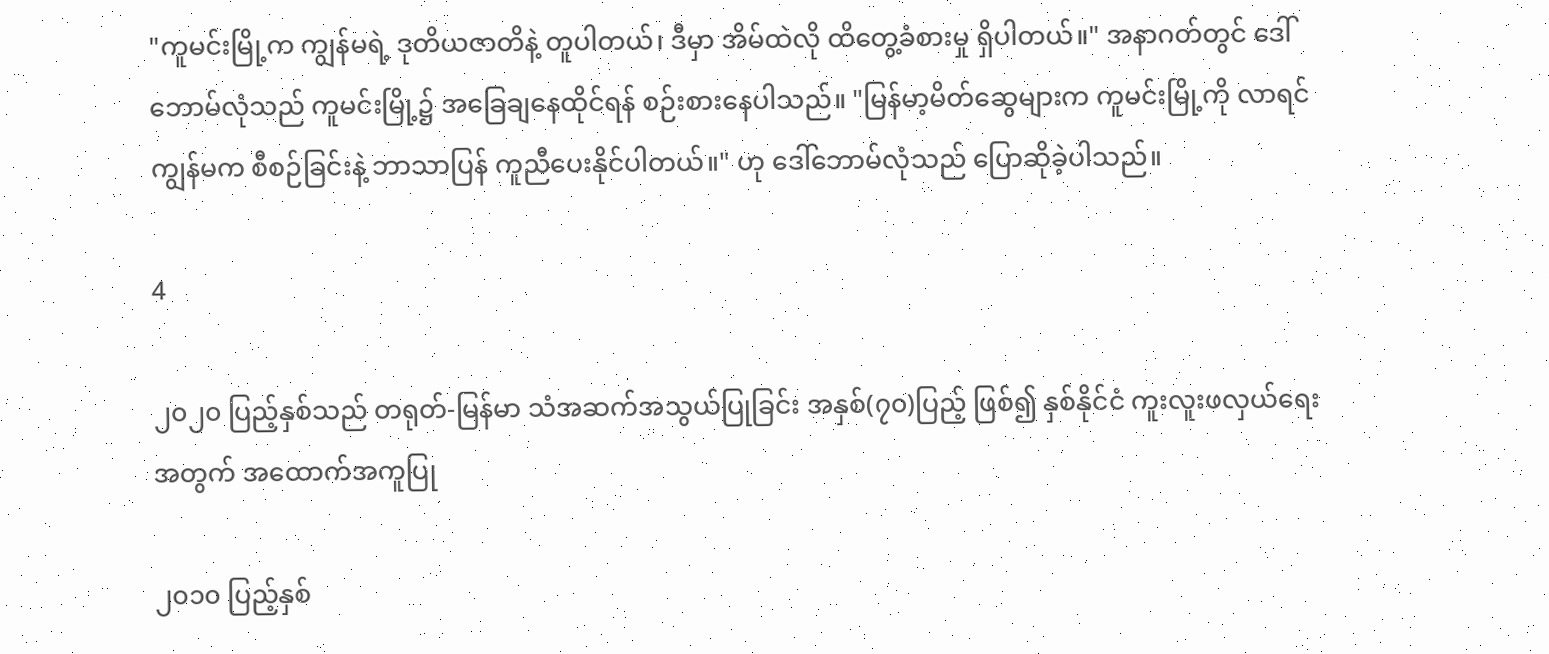"ကူမင်းမြို့က ကျွန်မရဲ့ ဒုတိယဇာတိနဲ့ တူပါတယ်၊ ဒီမှာ အိမ်ထဲလို ထိတွေ့ခံစားမှု ရှိပါတယ်။" အနာဂတ်တွင် ဒေါ်ဘောမ်လုံသည် ကူမင်းမြို့၌ အခြေချနေထိုင်ရန် စဉ်းစားနေပါသည်။ "မြန်မာ့မိတ်ဆွေများက ကူမင်းမြို့ကို လာရင် ကျွန်မက စီစဉ်ခြင်းနဲ့ ဘာသာပြန် ကူညီပေးနိုင်ပါတယ်။" ဟု ဒေါ်ဘောမ်လုံသည် ပြောဆိုခဲ့ပါသည်။

4

၂၀၂၀ ပြည့်နှစ်သည် တရုတ်-မြန်မာ သံအဆက်အသွယ်ပြုခြင်း အနှစ်(၇၀)ပြည့် ဖြစ်၍ နှစ်နိုင်ငံ ကူးလူးဖလှယ်ရေးအတွက် အထောက်အကူပြု

၂၀၁၀ ပြည့်နှစ်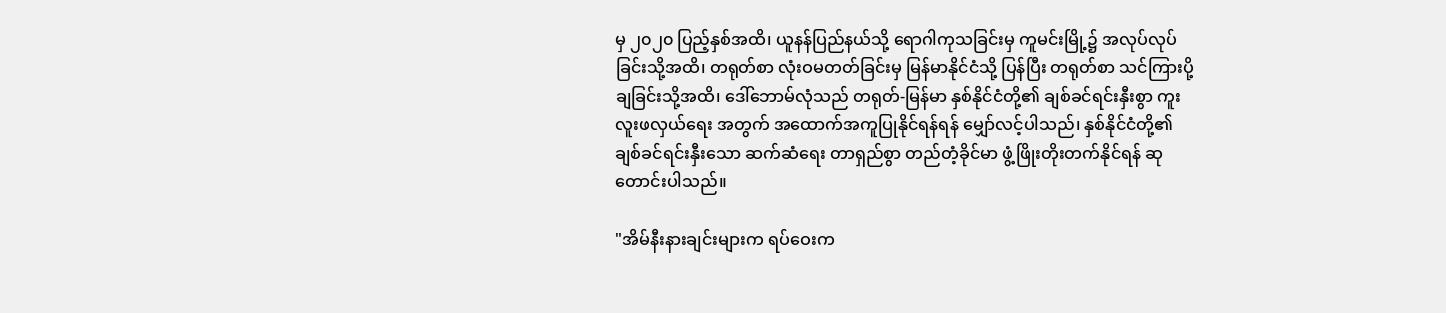မှ ၂၀၂၀ ပြည့်နှစ်အထိ၊ ယူနန်ပြည်နယ်သို့ ရောဂါကုသခြင်းမှ ကူမင်းမြို့၌ အလုပ်လုပ်ခြင်းသို့အထိ၊ တရုတ်စာ လုံးဝမတတ်ခြင်းမှ မြန်မာနိုင်ငံသို့ ပြန်ပြီး တရုတ်စာ သင်ကြားပို့ချခြင်းသို့အထိ၊ ဒေါ်ဘောမ်လုံသည် တရုတ်-မြန်မာ နှစ်နိုင်ငံတို့၏ ချစ်ခင်ရင်းနှီးစွာ ကူးလူးဖလှယ်ရေး အတွက် အထောက်အကူပြုနိုင်ရန်ရန် မျှော်လင့်ပါသည်၊ နှစ်နိုင်ငံတို့၏ ချစ်ခင်ရင်းနှီးသော ဆက်ဆံရေး တာရှည်စွာ တည်တံ့ခိုင်မာ ဖွံ့ဖြိုးတိုးတက်နိုင်ရန် ဆုတောင်းပါသည်။

"အိမ်နီးနားချင်းများက ရပ်ဝေးက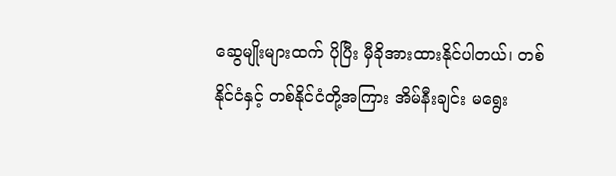ဆွေမျိုးများထက် ပိုပြီး မှီခိုအားထားနိုင်ပါတယ်၊ တစ်နိုင်ငံနှင့် တစ်နိုင်ငံတို့အကြား အိမ်နီးချင်း မရွေး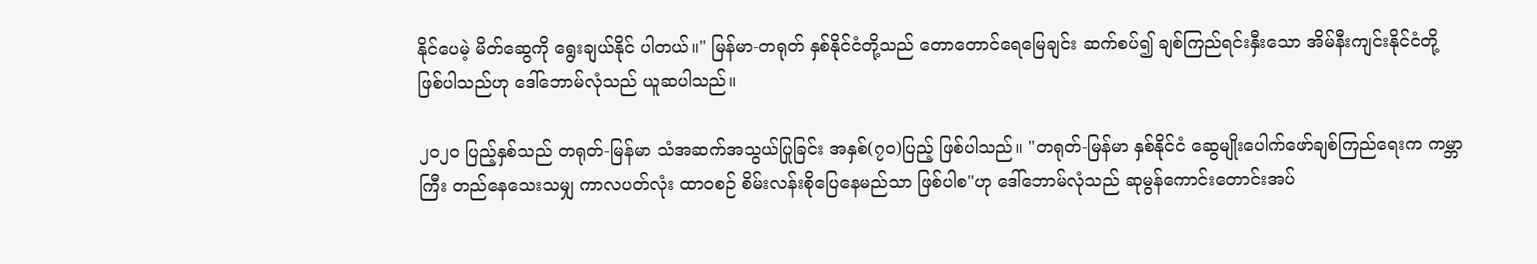နိုင်ပေမဲ့ မိတ်ဆွေကို ရွေးချယ်နိုင် ပါတယ်။" မြန်မာ-တရုတ် နှစ်နိုင်ငံတို့သည် တောတောင်ရေမြေချင်း ဆက်စပ်၍ ချစ်ကြည်ရင်းနှီးသော အိမ်နီးကျင်းနိုင်ငံတို့ ဖြစ်ပါသည်ဟု ဒေါ်ဘောမ်လုံသည် ယူဆပါသည်။

၂၀၂၀ ပြည့်နှစ်သည် တရုတ်-မြန်မာ သံအဆက်အသွယ်ပြုခြင်း အနှစ်(၇၀)ပြည့် ဖြစ်ပါသည်။ "တရုတ်-မြန်မာ နှစ်နိုင်ငံ ဆွေမျိုးပေါက်ဖော်ချစ်ကြည်ရေးက ကမ္ဘာကြီး တည်နေသေးသမျှ ကာလပတ်လုံး ထာဝစဉ် စိမ်းလန်းစိုပြေနေမည်သာ ဖြစ်ပါစ"ဟု ဒေါ်ဘောမ်လုံသည် ဆုမွန်ကောင်းတောင်းအပ်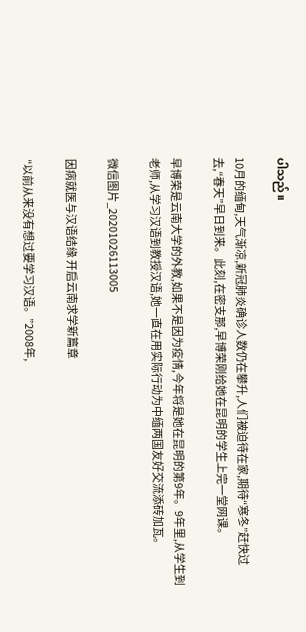ပါသည်။

10月的缅甸,天气渐凉,新冠肺炎确诊人数仍在攀升,人们被迫待在家,期待“寒冬”赶快过去,“春天”早日到来。此刻,在密支那,早博荣刚给她在昆明的学生上完一堂网课。

早博荣是云南大学的外教,如果不是因为疫情,今年将是她在昆明的第9年。9年里,从学生到老师,从学习汉语到教授汉语,她一直在用实际行动为中缅两国友好交流添砖加瓦。

微信图片_20201026113005

因病就医与汉语结缘 开启云南求学新篇章

“以前从来没有想过要学习汉语。”2008年,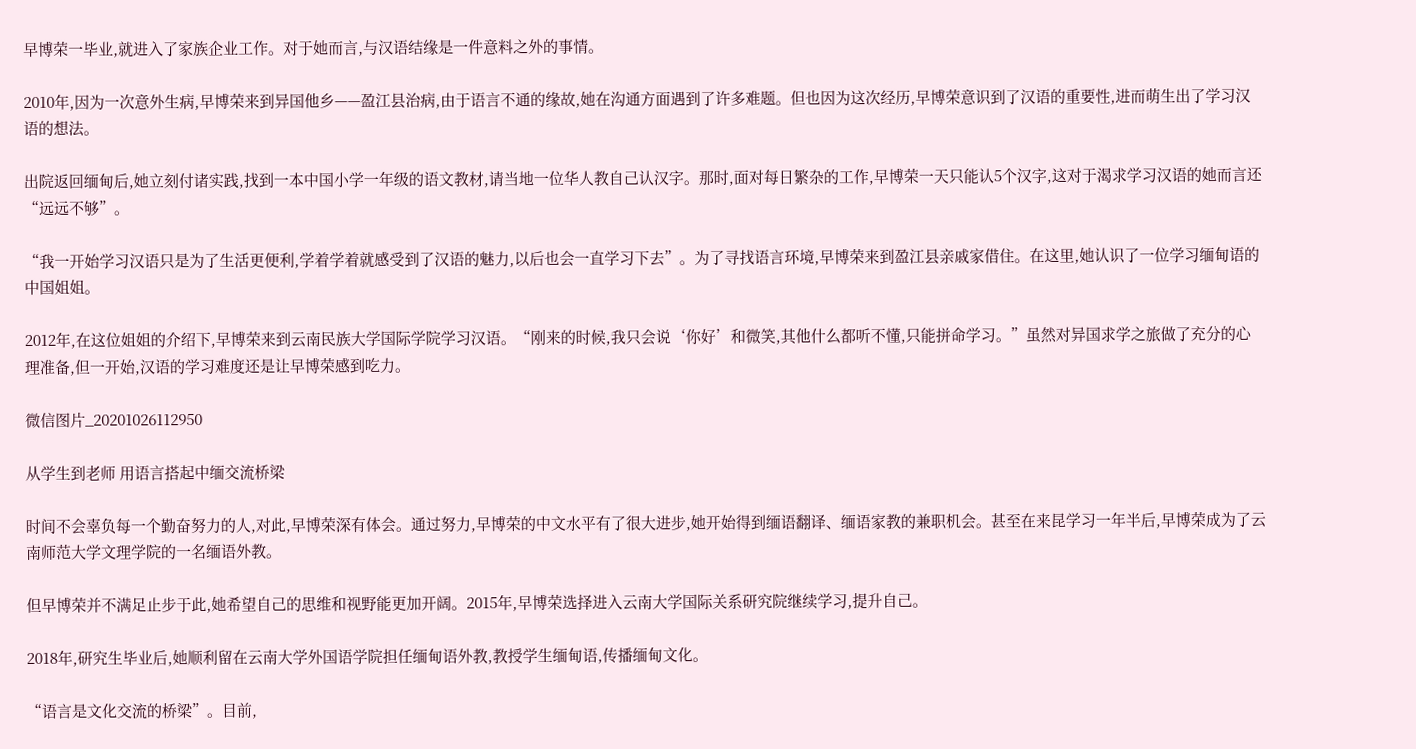早博荣一毕业,就进入了家族企业工作。对于她而言,与汉语结缘是一件意料之外的事情。

2010年,因为一次意外生病,早博荣来到异国他乡——盈江县治病,由于语言不通的缘故,她在沟通方面遇到了许多难题。但也因为这次经历,早博荣意识到了汉语的重要性,进而萌生出了学习汉语的想法。

出院返回缅甸后,她立刻付诸实践,找到一本中国小学一年级的语文教材,请当地一位华人教自己认汉字。那时,面对每日繁杂的工作,早博荣一天只能认5个汉字,这对于渴求学习汉语的她而言还“远远不够”。

“我一开始学习汉语只是为了生活更便利,学着学着就感受到了汉语的魅力,以后也会一直学习下去”。为了寻找语言环境,早博荣来到盈江县亲戚家借住。在这里,她认识了一位学习缅甸语的中国姐姐。

2012年,在这位姐姐的介绍下,早博荣来到云南民族大学国际学院学习汉语。“刚来的时候,我只会说‘你好’和微笑,其他什么都听不懂,只能拼命学习。”虽然对异国求学之旅做了充分的心理准备,但一开始,汉语的学习难度还是让早博荣感到吃力。

微信图片_20201026112950

从学生到老师 用语言搭起中缅交流桥梁

时间不会辜负每一个勤奋努力的人,对此,早博荣深有体会。通过努力,早博荣的中文水平有了很大进步,她开始得到缅语翻译、缅语家教的兼职机会。甚至在来昆学习一年半后,早博荣成为了云南师范大学文理学院的一名缅语外教。

但早博荣并不满足止步于此,她希望自己的思维和视野能更加开阔。2015年,早博荣选择进入云南大学国际关系研究院继续学习,提升自己。

2018年,研究生毕业后,她顺利留在云南大学外国语学院担任缅甸语外教,教授学生缅甸语,传播缅甸文化。

“语言是文化交流的桥梁”。目前,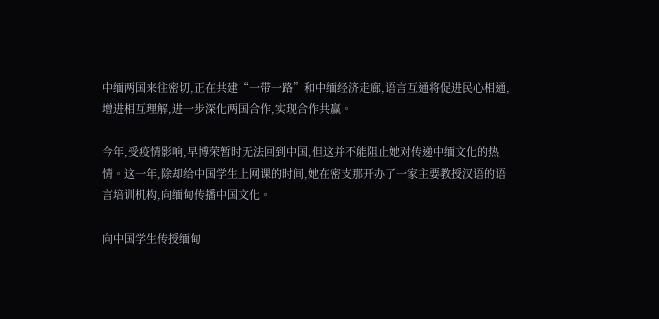中缅两国来往密切,正在共建“一带一路”和中缅经济走廊,语言互通将促进民心相通,增进相互理解,进一步深化两国合作,实现合作共赢。

今年,受疫情影响,早博荣暂时无法回到中国,但这并不能阻止她对传递中缅文化的热情。这一年,除却给中国学生上网课的时间,她在密支那开办了一家主要教授汉语的语言培训机构,向缅甸传播中国文化。

向中国学生传授缅甸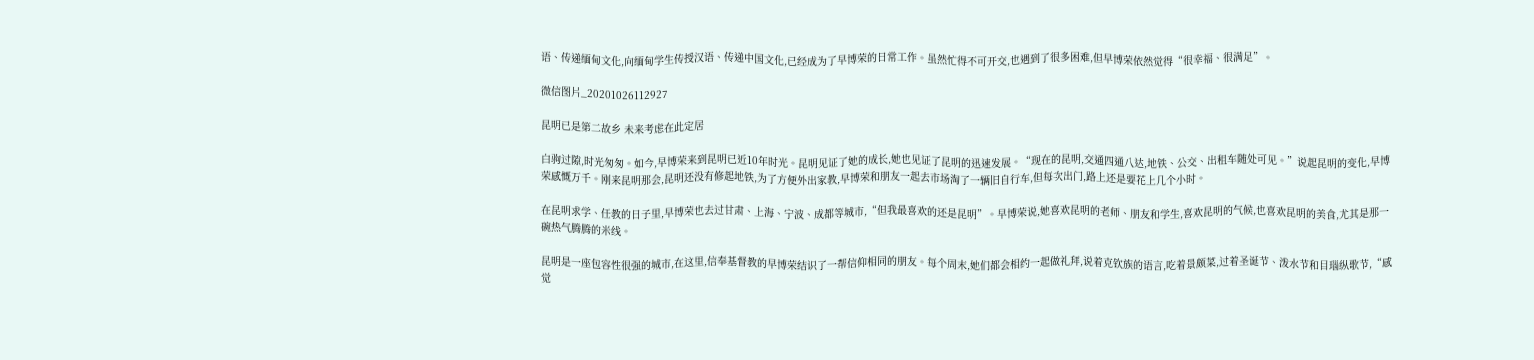语、传递缅甸文化,向缅甸学生传授汉语、传递中国文化,已经成为了早博荣的日常工作。虽然忙得不可开交,也遇到了很多困难,但早博荣依然觉得“很幸福、很满足”。

微信图片_20201026112927

昆明已是第二故乡 未来考虑在此定居

白驹过隙,时光匆匆。如今,早博荣来到昆明已近10年时光。昆明见证了她的成长,她也见证了昆明的迅速发展。“现在的昆明,交通四通八达,地铁、公交、出租车随处可见。”说起昆明的变化,早博荣感慨万千。刚来昆明那会,昆明还没有修起地铁,为了方便外出家教,早博荣和朋友一起去市场淘了一辆旧自行车,但每次出门,路上还是要花上几个小时。

在昆明求学、任教的日子里,早博荣也去过甘肃、上海、宁波、成都等城市,“但我最喜欢的还是昆明”。早博荣说,她喜欢昆明的老师、朋友和学生,喜欢昆明的气候,也喜欢昆明的美食,尤其是那一碗热气腾腾的米线。

昆明是一座包容性很强的城市,在这里,信奉基督教的早博荣结识了一帮信仰相同的朋友。每个周末,她们都会相约一起做礼拜,说着克钦族的语言,吃着景颇菜,过着圣诞节、泼水节和目瑙纵歌节,“感觉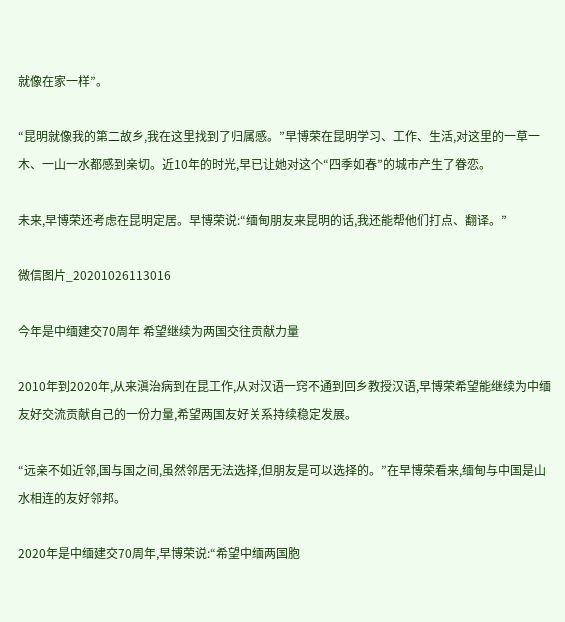就像在家一样”。

“昆明就像我的第二故乡,我在这里找到了归属感。”早博荣在昆明学习、工作、生活,对这里的一草一木、一山一水都感到亲切。近10年的时光,早已让她对这个“四季如春”的城市产生了眷恋。

未来,早博荣还考虑在昆明定居。早博荣说:“缅甸朋友来昆明的话,我还能帮他们打点、翻译。”

微信图片_20201026113016

今年是中缅建交70周年 希望继续为两国交往贡献力量

2010年到2020年,从来滇治病到在昆工作,从对汉语一窍不通到回乡教授汉语,早博荣希望能继续为中缅友好交流贡献自己的一份力量,希望两国友好关系持续稳定发展。

“远亲不如近邻,国与国之间,虽然邻居无法选择,但朋友是可以选择的。”在早博荣看来,缅甸与中国是山水相连的友好邻邦。

2020年是中缅建交70周年,早博荣说:“希望中缅两国胞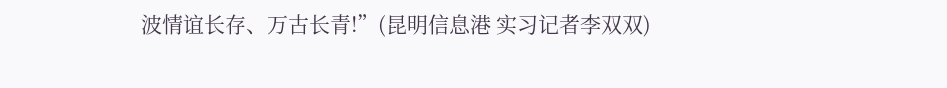波情谊长存、万古长青!”(昆明信息港 实习记者李双双)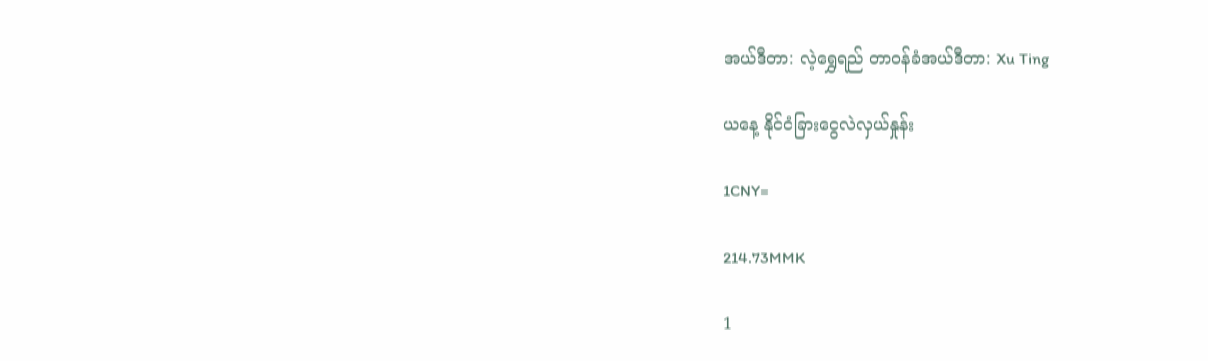အယ်ဒီတာ: လဲ့ရွှေရည် တာဝန်ခံအယ်ဒီတာ: Xu Ting

ယနေ့ နိုင်ငံခြားငွေလဲလှယ်နှုန်း

1CNY=

214.73MMK

1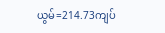ယွမ်=214.73ကျပ်